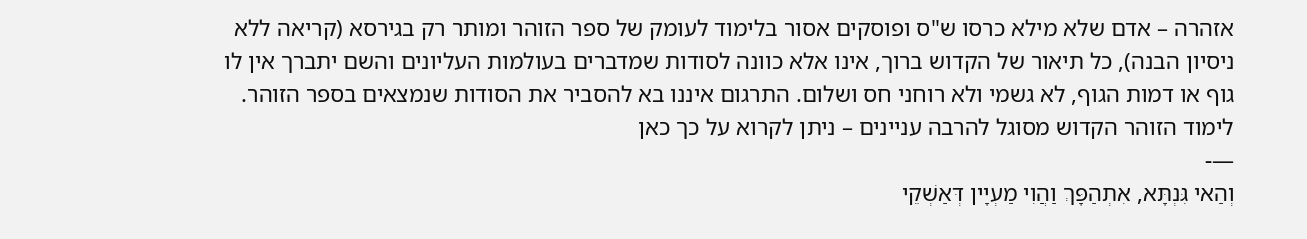אזהרה – אדם שלא מילא כרסו ש"ס ופוסקים אסור בלימוד לעומק של ספר הזוהר ומותר רק בגירסא (קריאה ללא ניסיון הבנה), כל תיאור של הקדוש ברוך, אינו אלא כוונה לסודות שמדברים בעולמות העליונים והשם יתברך אין לו גוף או דמות הגוף, לא גשמי ולא רוחני חס ושלום. התרגום איננו בא להסביר את הסודות שנמצאים בספר הזוהר.
לימוד הזוהר הקדוש מסוגל להרבה עניינים – ניתן לקרוא על כך כאן
—-
וְהַאי גִּנְתָּא, אִתְהַפָּךְ וַהֲוִי מַעְיָין דְּאַשְׁקֵי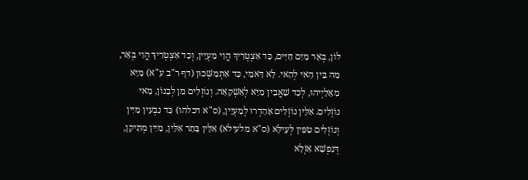לוֹן, בְּאֵר מַיִם חַיִּים, כַּד אִצְטְרִיךְ הֲוִי מַעְיָין, וְכַד אִצְטְרִיךְ הֲוִי בְּאֵר, מַה בֵּין הַאי לְהַאי. לָא דָּאמֵי, כַּד אִתְמַשְּׁכוּן (דף ר"ב ע"א) מַיָּא מִאֵלַיְיהוּ, לְכַד שַׁאֲבִין מַיָּא לְאַשְׁקָאָה. וְנוֹזְלִים מִן לְבָנוֹן, מַאי נוֹזְלִים. אִלֵּין נוֹזְלִים אָהַדְרוּ לְמַעְיָין, (ס"א דכלהו) כַּד נַבְעִין מַיִין וְנוֹזְלִים טִפִּין לְּעֵילָּא (ס"א מלעילא) אִלֵּין בָּתַר אִלֵּין, מַיִין מְתִיקָן, דְּנַפְשָׁא אַזְלָא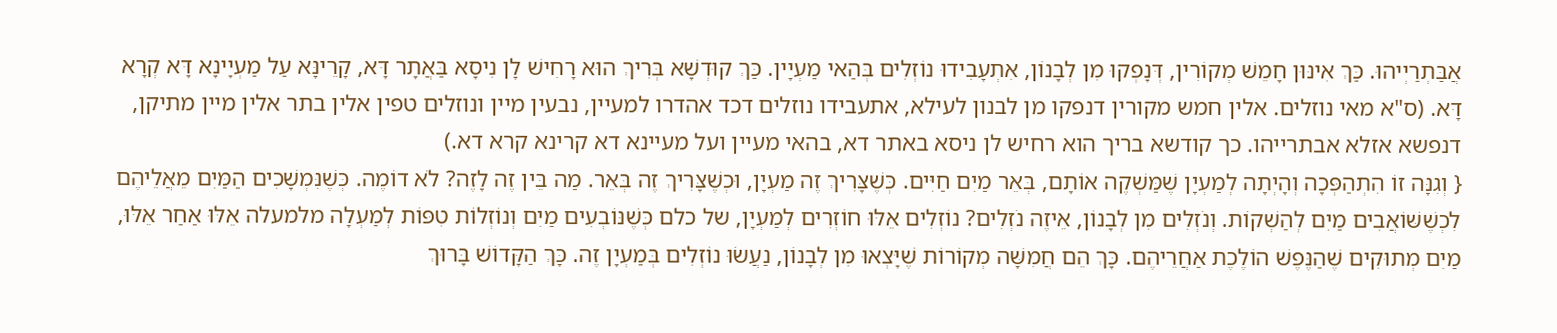אֲבַּתְרַיְיהוּ. כַּךְ אִינּוּן חָמֵשׁ מְקוֹרִין, דְּנָפְקוּ מִן לְבָנוֹן, אִתְעָבִידוּ נוֹזְלִים בְּהַאי מַעְיָין. כַּךְ קוּדְשָׁא בְּרִיךְ הוּא רָחִישׁ לָן נִיסָא בַּאֲתָר דָּא, קָרֵינָּא עַל מַעְיָינָא דָּא קְרָא דָּא. (ס"א מאי נוזלים. אלין חמש מקורין דנפקו מן לבנון לעילא, אתעבידו נוזלים דכד אהדרו למעיין, נבעין מיין ונוזלים טפין אלין בתר אלין מיין מתיקן, דנפשא אזלא אבתרייהו. כך קודשא בריך הוא רחיש לן ניסא באתר דא, בהאי מעיין ועל מעיינא דא קרינא קרא דא.)
{ וְגִנָּה זוֹ הִתְהַפְּכָה וְהָיְתָה לְמַעְיָן שֶׁמַּשְׁקֶה אוֹתָם, בְּאֵר מַיִם חַיִּים. כְּשֶׁצָּרִיךְ זֶה מַעְיָן, וּכְשֶׁצָּרִיךְ זֶה בְּאֵר. מַה בֵּין זֶה לָזֶה? לֹא דוֹמֶה. כְּשֶׁנִּמְשָׁכִים הַמַּיִם מֵאֲלֵיהֶם לִכְשֶׁשּׁוֹאֲבִים מַיִם לְהַשְׁקוֹת. וְנֹזְלִים מִן לְבָנוֹן, אֵיזֶה נֹזְלִים? נוֹזְלִים אֵלּוּ חוֹזְרִים לְמַעְיָן, של כלם כְּשֶׁנּוֹבְעִים מַיִם וְנוֹזְלוֹת טִפּוֹת לְמַעְלָה מלמעלה אֵלּוּ אַחַר אֵלּוּ, מַיִם מְתוּקִים שֶׁהַנֶּפֶשׁ הוֹלֶכֶת אַחֲרֵיהֶם. כָּךְ הֵם חֲמִשָּׁה מְקוֹרוֹת שֶׁיָּצְאוּ מִן לְבָנוֹן, נַעֲשׂוּ נוֹזְלִים בְּמַעְיָן זֶה. כָּךְ הַקָּדוֹשׁ בָּרוּךְ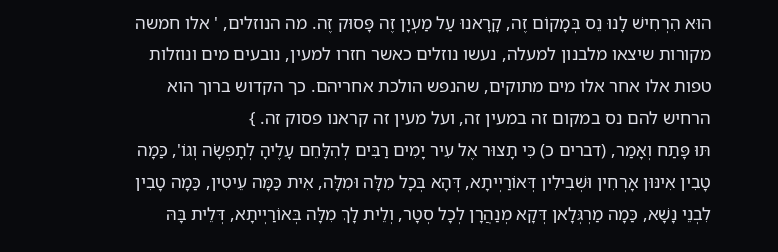הוּא הִרְחִישׁ לָנוּ נֵס בְּמָקוֹם זֶה, קָרָאנוּ עַל מַעְיָן זֶה פָּסוּק זֶה. מה הנוזלים, ' אלו חמשה מקורות שיצאו מלבנון למעלה, נעשו נוזלים כאשר חזרו למעין, נובעים מים ונוזלות טפות אלו אחר אלו מים מתוקים, שהנפש הולכת אחריהם. כך הקדוש ברוך הוא הרחיש להם נס במקום זה במעין זה, ועל מעין זה קראנו פסוק זה. }
תּוּ פָּתַח וְאָמַר, (דברים כ) כִּי תָצוּר אֶל עִיר יָמִים רַבִּים לְהִלָּחֵם עָלֶיהָ לְתָפְשָׂה וְגוֹ', כַּמָה טָבִין אִינּוּן אָרְחִין וּשְׁבִילִין דְּאוֹרַיְיתָא, דְּהָא בְּכָל מִלָּה וּמִלָּה, אִית כַּמָּה עֵיטִין, כַּמָה טָבִין לִבְנֵי נָשָׁא, כַּמָה מַרְגְּלָאן דְּקָא מְנַהֲרָן לְכָל סְטָר, וְלֵית לָךְ מִלָּה בְּאוֹרַיְיתָא, דְּלֵית בָּהּ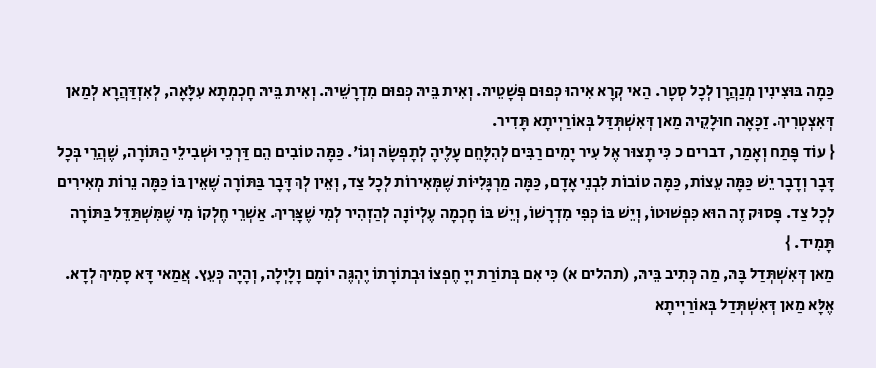כַּמָה בּוּצִינִין מְנַהֲרָן לְכָל סְטָר. הַאי קְרָא אִיהוּ כְּפוּם פְּשָׁטֵיהּ. וְאִית בֵּיהּ כְּפוּם מִדְרָשֵׁיהּ. וְאִית בֵּיהּ חָכְמְתָא עִלָּאָה, לְאִזְדַּהֲרָא לְמַאן דְּאִצְטְרִיךְ. זַכָּאָה חוּלָקֵיהּ מַאן דְּאִשְׁתְּדַּל בְּאוֹרַיְיתָא תָּדִיר.
{ עוֹד פָּתַח וְאָמַר, דברים כ כִּי תָצוּר אֶל עִיר יָמִים רַבִּים לְהִלָּחֵם עָלֶיהָ לְתָפְשָׂהּ וְגוֹ'. כַּמָּה טוֹבִים הֵם דַּרְכֵי וּשְׁבִילֵי הַתּוֹרָה, שֶׁהֲרֵי בְּכָל דָּבָר וְדָבָר יֵשׁ כַּמָּה עֵצוֹת, כַּמָּה טוֹבוֹת לִבְנֵי אָדָם, כַּמָּה מַרְגָּלִיּוֹת שֶׁמְּאִירוֹת לְכָל צַד, וְאֵין לְךְ דָּבָר בַּתּוֹרָה שֶׁאֵין בּוֹ כַּמָּה נֵרוֹת מְאִירִים לְכָל צַד. פָּסוּק זֶה הוּא כִּפְשׁוּטוֹ, וְיֵשׁ בּוֹ כְּפִי מִדְרָשׁוֹ, וְיֵשׁ בּוֹ חָכְמָה עֶלְיוֹנָה לְהַזְהִיר לְמִי שֶׁצָּרִיךְ. אַשְׁרֵי חֶלְקוֹ מִי שֶׁמִּשְׁתַּדֵּל בַּתּוֹרָה תָּמִיד. }
מַאן דְּאִשְׁתְּדַל בָּהּ, מַה כְּתִיב בֵּיהּ, (תהלים א) כִּי אִם בְּתוֹרַת יְיָ חֶפְצוֹ וּבְתוֹרָתוֹ יֶהְגֶּה יוֹמָם וָלָיְלָה, וְהָיָה כְּעֵץ. אֲמַאי דָּא סָמִיךְ לְדָא. אֶלָּא מַאן דְּאִשְׁתְּדַל בְּאוֹרַיְיתָא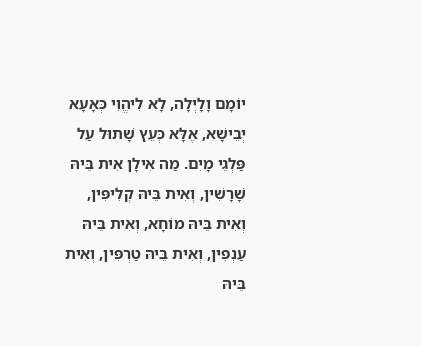יוֹמָם וָלָיְלָה, לָא לִיהֱוִי כְּאָעָא יְבֵישָׁא, אֶלָּא כְּעֵץ שָׁתוּל עַל פַּלְגֵי מָיִם. מַה אִילָן אִית בֵּיהּ שָׁרָשִׁין, וְאִית בֵּיהּ קְלִיפִּין, וְאִית בֵּיהּ מוֹחָא, וְאִית בֵּיהּ עַנְפִין, וְאִית בֵּיהּ טַרְפִּין, וְאִית בֵּיהּ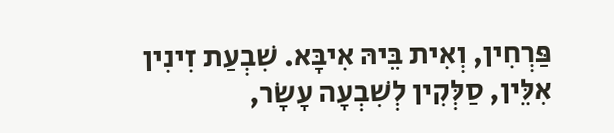פַּרְחִין, וְאִית בֵּיהּ אִיבָּא. שִׁבְעַת זִינִין אִלֵּין, סַלְּקִין לְשִׁבְעָה עָשָׂר,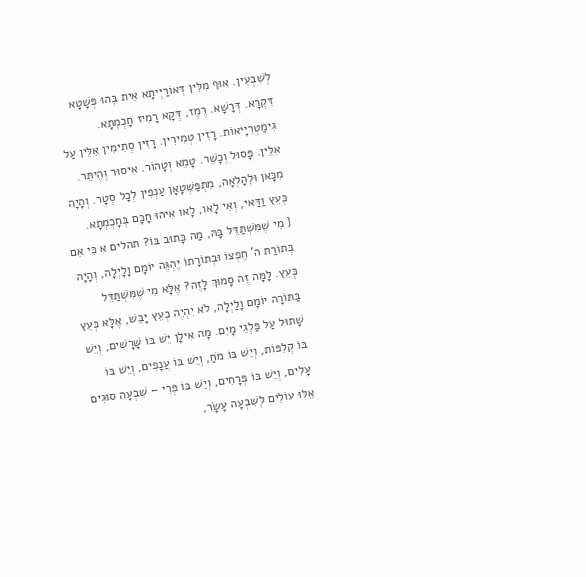לְשִׁבְעִין. אוּף מִלִּין דְּאוֹרַיְיתָא אִית בְּהוּ פְּשָׁטָא דִּקְרָא. דְּרָשָׁא. רֶמֶז, דְּקָא רָמִיז חָכְמְתָא. גִימַטְרִיָיאוֹת. רָזִין טְמִירִין. רָזִין סְתִימִין אִלֵּין עַל אִלֵּין. פָּסוּל וְכָשֵׁר. טָמֵא וְטָהוֹר. אִיסוּר וְהֶיתֵּר. מִכָּאן וּלְהָלְאָה, מִתְפַּשְּׁטָאָן עַנְפִין לְכָל סְטָר. וְהָיָה כְּעֵץ וַדַּאי, וְאִי לָאו, לָאו אִיהוּ חָכָם בְּחָכְמְתָא.
{ מִי שֶׁמִּשְׁתַּדֵּל בָּהּ, מַה כָּתוּב בּוֹ? תהלים א כִּי אִם בְּתוֹרַת ה' חֶפְצוֹ וּבְתוֹרָתוֹ יֶהְגֶּה יוֹמָם וָלָיְלָה, וְהָיָה כְּעֵץ. לָמָּה זֶה סָמוּךְ לָזֶה? אֶלָּא מִי שֶׁמִּשְׁתַּדֵּל בַּתּוֹרָה יוֹמָם וָלַיְלָה, לֹא יִהְיֶה כְעֵץ יָבֵשׁ, אֶלָּא כְּעֵץ שָׁתוּל עַל פַּלְגֵי מָיִם. מָה אִילָן יֵשׁ בּוֹ שָׁרָשִׁים, וְיֵשׁ בּוֹ קְלִפּוֹת, וְיֵשׁ בּוֹ מֹחַ, וְיֵשׁ בּוֹ עֲנָפִים, וְיֵשׁ בּוֹ עָלִים, וְיֵשׁ בּוֹ פְּרָחִים, וְיֵשׁ בּוֹ פְּרִי – שִׁבְעָה סוּגִים אֵלּוּ עוֹלִים לְשִׁבְעָה עָשָׂר,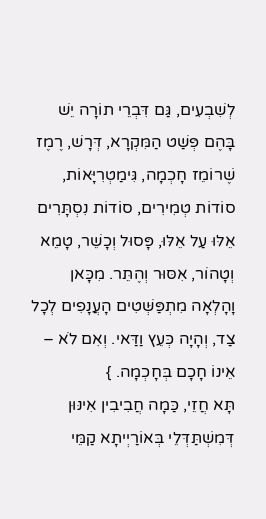לְשִׁבְעִים, גַּם דִּבְרֵי תוֹרָה יֵשׁ בָּהֶם פְּשַׁט הַמִּקְרָא, דְּרָשׁ, רֶמֶז שֶׁרוֹמֵז חָכְמָה, גִּימַטְרִיָּאוֹת, סוֹדוֹת טְמִירִים, סוֹדוֹת נִסְתָּרִים אֵלּוּ עַל אֵלּוּ, פָּסוּל וְכָשֵׁר, טָמֵא וְטָהוֹר, אִסּוּר וְהֶתֵּר. מִכָּאן וָהָלְאָה מִתְפַּשְּׁטִים הָעֲנָפִים לְכָל צַד, וְהָיָה כְּעֵץ וַדַּאי. וְאִם לֹא – אֵינוֹ חָכָם בְּחָכְמָה. }
תָּא חֲזֵי, כַּמָה חֲבִיבִין אִינּוּן דְּמִשְׁתַּדְּלֵי בְּאוֹרַיְיתָא קַמֵּי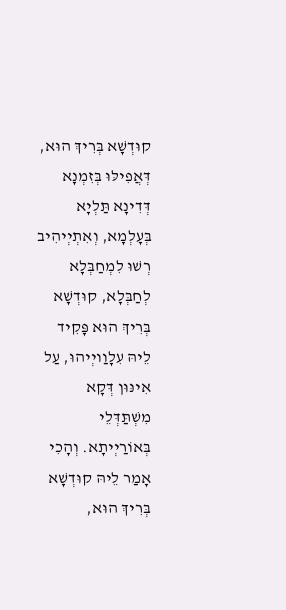קוּדְשָׁא בְּרִיךְ הוּא, דְּאֲפִילּוּ בְּזִמְנָא דְּדִינָא תַּלְיָא בְּעָלְמָא, וְאִתְיְיהִיב רְשׁוּ לִמְחַבְּלָא לְחַבְּלָא, קוּדְשָׁא בְּרִיךְ הוּא פָּקִיד לֵיהּ עִלָוַויְיהוּ, עַל אִינּוּן דְּקָא מִשְׁתַּדְּלֵי בְּאוֹרַיְיתָא. וְהָכִי אָמַר לֵיהּ קוּדְשָׁא בְּרִיךְ הוּא,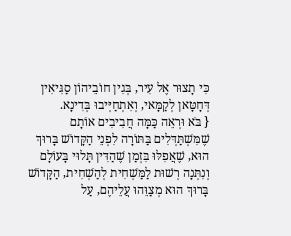כִּי תָצוּר אֶל עִיר, בְּגִין חוֹבֵיהוֹן סַגִּיאִין דְּחָטָּאן לְקַמָּאי, וְאִתְחַיְּיבוּ בְּדִינָא.
{ בֹּא וּרְאֵה כַּמָּה חֲבִיבִים אוֹתָם שֶׁמִּשְׁתַּדְּלִים בַּתּוֹרָה לִפְנֵי הַקָּדוֹשׁ בָּרוּךְ הוּא, שֶׁאֲפִלּוּ בִּזְמַן שֶׁהַדִּין תָּלוּי בָּעוֹלָם וְנִתְּנָה רְשׁוּת לַמַּשְׁחִית לְהַשְׁחִית, הַקָּדוֹשׁ בָּרוּךְ הוּא מְצַוֵּהוּ עֲלֵיהֶם, עַל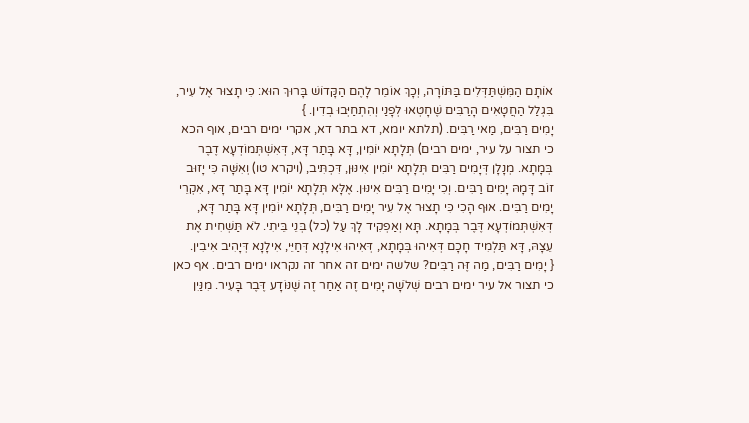אוֹתָם הַמִּשְׁתַּדְּלִים בַּתּוֹרָה, וְכָךְ אוֹמֵר לָהֶם הַקָּדוֹשׁ בָּרוּךְ הוּא: כִּי תָצוּר אֶל עִיר, בִּגְלַל הַחֲטָאִים הָרַבִּים שֶׁחָטְאוּ לְפָנַי וְהִתְחַיְּבוּ בְדִין. }
יָמִים רַבִּים, מַאי רַבִּים. (תלתא יומא, דא בתר דא, אקרי ימים רבים, אוף הכא כי תצור על עיר, ימים רבים) תְּלָתָא יוֹמִין, דָּא בָּתַר דָּא, דְּאִשְׁתְּמוֹדְעָא דֶבֶר בְּמָתָא. מְנָלָן דְּיָמִים רַבִּים תְּלָתָא יוֹמִין אִינּוּן, דִּכְתִּיב, (ויקרא טו) וְאִשָּׁה כִּי יָזוּב זוֹב דָּמָהּ יָמִים רַבִּים. וְכִי יָמִים רַבִּים אִינּוּן. אֶלָּא תְּלָתָא יוֹמִין דָּא בָּתַר דָּא, אִקְרֵי יָמִים רַבִּים. אוּף הָכִי כִּי תָצוּר אֶל עִיר יָמִים רַבִּים, תְּלָתָא יוֹמִין דָּא בָּתַר דָּא, דְּאִשְׁתְּמוֹדְעָא דֶּבֶר בְּמָתָא. תָּא וְאַפְקִיד לָךְ עַל (כל) בְּנֵי בֵּיתִי. לֹא תַּשְׁחִית אֶת עֵצָהּ, דָּא תַּלְמִיד חָכָם דְּאִיהוּ בְּמָתָא, דְּאִיהוּ אִילָנָא דְּחַיֵּי, אִילָנָא דְּיָהִיב אִיבִין.
{ יָמִים רַבִּים, מַה זֶּה רַבִּים? שלשה ימים זה אחר זה נקראו ימים רבים. אף כאן כי תצור אל עיר ימים רבים שְׁלֹשָׁה יָמִים זֶה אַחַר זֶה שֶׁנּוֹדָע דֶּבֶר בָּעִיר. מִנַּיִן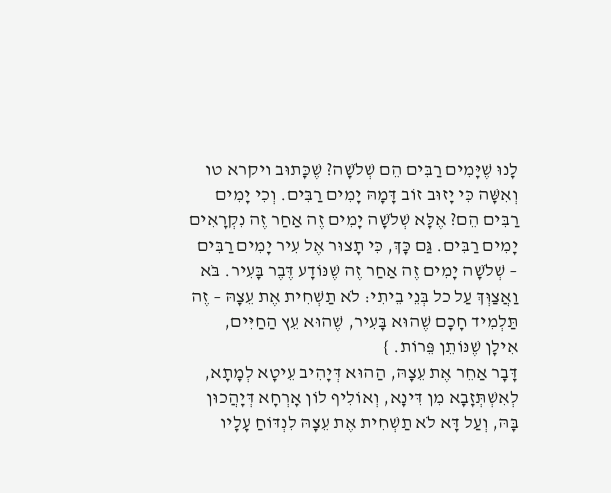לָנוּ שֶׁיָּמִים רַבִּים הֵם שְׁלֹשָׁה? שֶׁכָּתוּב ויקרא טו וְאִשָּׁה כִּי יָזוּב זוֹב דָּמָהּ יָמִים רַבִּים. וְכִי יָמִים רַבִּים הֵם? אֶלָּא שְׁלֹשָׁה יָמִים זֶה אַחַר זֶה נִקְרָאִים יָמִים רַבִּים. גַּם כָּךְ, כִּי תָצוּר אֶל עִיר יָמִים רַבִּים – שְׁלֹשָׁה יָמִים זֶה אַחַר זֶה שֶׁנּוֹדָע דֶּבֶר בָּעִיר. בֹּא וַאֲצַוְּךְ עַל כל בְּנֵי בֵיתִי: לֹא תַשְׁחִית אֶת עֵצָהּ – זֶה תַּלְמִיד חָכָם שֶׁהוּא בָּעִיר, שֶׁהוּא עֵץ הַחַיִּים, אִילָן שֶׁנּוֹתֵן פֵּרוֹת. }
דָּבָר אַחֵר אֶת עֵצָהּ, הַהוּא דְּיָהִיב עֵיטָא לְמָתָא, לְאִשְׁתְּזָבָא מִן דִּינָא, וְאוֹלִיף לוֹן אָרְחָא דְּיָהֲכוּן בָּהּ, וְעַל דָּא לֹא תַשְׁחִית אֶת עֵצָהּ לִנְדּוֹחַ עָלָיו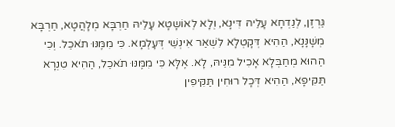גַּרְזֶן, לְנַדְחָא עָלֵיהּ דִּינָא, וְלָא לְאוֹשָטָא עָלֵיהּ חַרְבָּא מְלָהֲטָא, חַרְבָּא מְשָׁנָּנָא, הַהִיא דְּקָטְלָא לִשְׁאַר אִינְשֵׁי דְּעָלְמָא. כִּי מִמֶּנּוּ תֹאכֵל. וְכִי הַהוּא מְחַבְּלָא אָכִיל מִנֵּיהּ, לָא. אֶלָּא כִּי מִמֶּנּוּ תֹאכֵל, הַהִיא טִנְרָא תַּקִּיפָא, הַהִיא דְּכָל רוּחִין תַּקִּיפִין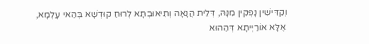וְקַדִּישִׁין נָפְקִין מִנָּהּ, דְּלֵית הֲנָאָה וְתִיאוּבְתָּא לְרוּחַ קוּדְשָׁא בְּהַאי עָלְמָא, אֶלָּא אוֹרַיְיתָא דְּהַהוּא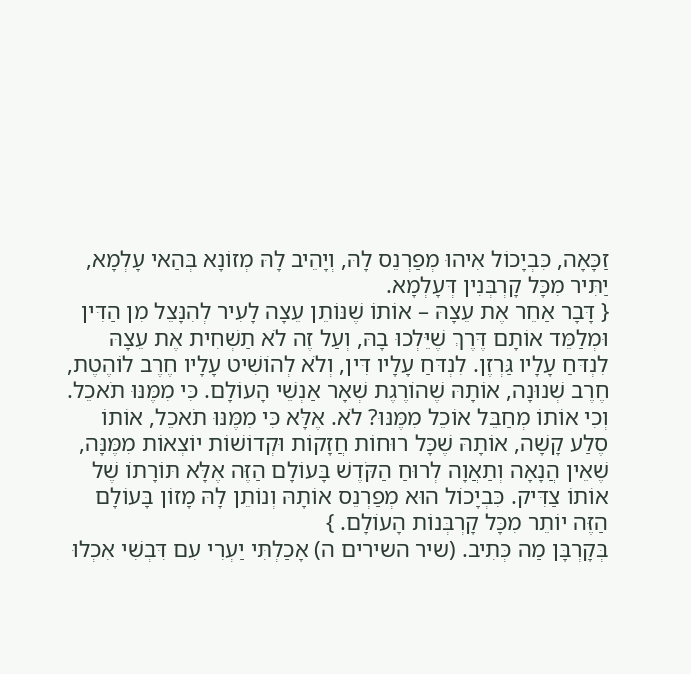זַכָּאָה, כִּבְיָכוֹל אִיהוּ מְפַרְנֵס לָהּ, וְיָהֵיב לָהּ מְזוֹנָא בְּהַאי עָלְמָא, יַתִּיר מִכָּל קָרְבְּנִין דְּעָלְמָא.
{ דָּבָר אַחֵר אֶת עֵצָהּ – אוֹתוֹ שֶׁנּוֹתֵן עֵצָה לָעִיר לְהִנָּצֵל מִן הַדִּין וּמְלַמֵּד אוֹתָם דֶּרֶךְ שֶׁיֵּלְכוּ בָהּ, וְעַל זֶה לֹא תַשְׁחִית אֶת עֵצָהּ לִנְדּחַ עָלָיו גַּרְזֶן. לִנְדּחַ עָלָיו דִּין, וְלֹא לְהוֹשִׁיט עָלָיו חֶרֶב לוֹהֶטֶת, חֶרֶב שְׁנוּנָה, אוֹתָהּ שֶׁהוֹרֶגֶת שְׁאָר אַנְשֵׁי הָעוֹלָם. כִּי מִמֶּנּוּ תֹאכֵל. וְכִי אוֹתוֹ מְחַבֵּל אוֹכֵל מִמֶּנּוּ? לֹא. אֶלָּא כִּי מִמֶּנּוּ תֹאכֵל, אוֹתוֹ סֶלַע קָשָׁה, אוֹתָהּ שֶׁכָּל רוּחוֹת חֲזָקוֹת וּקְדוֹשׁוֹת יוֹצְאוֹת מִמֶּנָּה, שֶׁאֵין הֲנָאָה וְתַאֲוָה לְרוּחַ הַקֹּדֶשׁ בָּעוֹלָם הַזֶּה אֶלָּא תּוֹרָתוֹ שֶׁל אוֹתוֹ צַדִּיק. כִּבְיָכוֹל הוּא מְפַרְנֵס אוֹתָהּ וְנוֹתֵן לָהּ מָזוֹן בָּעוֹלָם הַזֶּה יוֹתֵר מִכָּל קָרְבְּנוֹת הָעוֹלָם. }
בְּקָרְבָּן מַה כְּתִיב. (שיר השירים ה) אָכַלְתִּי יַעְרִי עִם דִּבְשִׁי אִכְלוּ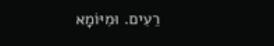רֵעִים. וּמִיּוֹמָא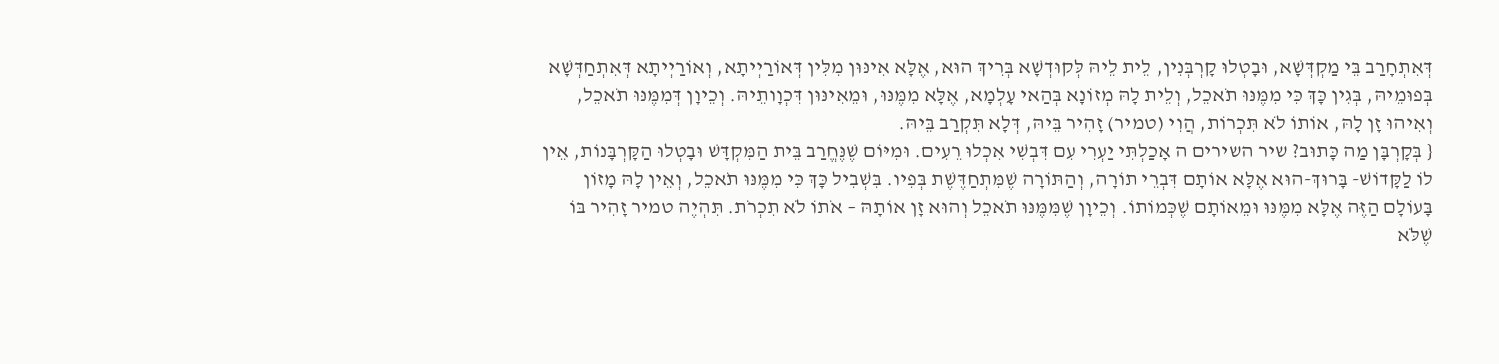דְּאִתְחָרַב בֵּי מַקְדְּשָׁא, וּבָטְלוּ קָרְבְּנִין, לֵית לֵיהּ לְּקוּדְשָׁא בְּרִיךְ הוּא, אֶלָּא אִינּוּן מִלִּין דְּאוֹרַיְיתָא, וְאוֹרַיְיתָא דְּאִתְחַדְּשָׁא בְּפוּמֵיהּ, בְּגִין כָּךְ כִּי מִמֶּנּוּ תֹאכֵל, וְלֵית לָהּ מְזוֹנָא בְּהַאי עָלְמָא, אֶלָּא מִמֶּנּוּ, וּמֵאִינּוּן דִּכְוָותֵיהּ. וְכֵיוָן דְּמִמֶּנּוּ תֹאכֵל, וְאִיהוּ זָן לָהּ, אוֹתוֹ לֹא תִּכְרוֹת, הֲוִי (טמיר) זָהִיר בֵּיהּ, דְּלָא תִּקְרַב בֵּיהּ.
{ בְּקָרְבָּן מַה כָּתוּב? שיר השירים ה אָכַלְתִּי יַעְרִי עִם דִּבְשִׁי אִכְלוּ רֵעִים. וּמִיּוֹם שֶׁנֶּחֱרַב בֵּית הַמִּקְדָּשׁ וּבָטְלוּ הַקָּרְבָּנוֹת, אֵין לוֹ לַקָּדוֹשׁ- בָּרוּךְ-הוּא אֶלָּא אוֹתָם דִּבְרֵי תוֹרָה, וְהַתּוֹרָה שֶׁמִּתְחַדֶּשֶׁת בְּפִיו. בִּשְׁבִיל כָּךְ כִּי מִמֶּנּוּ תֹאכֵל, וְאֵין לָהּ מָזוֹן בָּעוֹלָם הַזֶּה אֶלָּא מִמֶּנּוּ וּמֵאוֹתָם שֶׁכְּמוֹתוֹ. וְכֵיוָן שֶׁמִּמֶּנּוּ תֹאכֵל וְהוּא זָן אוֹתָהּ – אֹתוֹ לֹא תִכְרֹת. תִּהְיֶה טמיר זָהִיר בּוֹ שֶׁלֹּא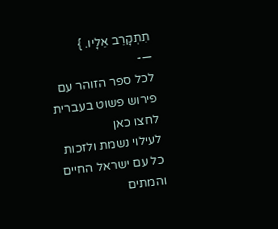תִתְקָרֵב אֵלָיו. }
—-
לכל ספר הזוהר עם פירוש פשוט בעברית לחצו כאן
לעילוי נשמת ולזכות כל עם ישראל החיים והמתים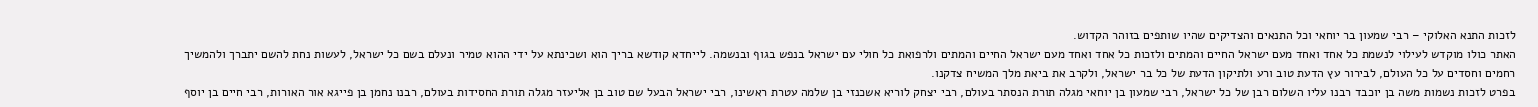לזכות התנא האלוקי – רבי שמעון בר יוחאי וכל התנאים והצדיקים שהיו שותפים בזוהר הקדוש.
האתר כולו מוקדש לעילוי לנשמת כל אחד ואחד מעם ישראל החיים והמתים ולזכות כל אחד ואחד מעם ישראל החיים והמתים ולרפואת כל חולי עם ישראל בנפש בגוף ובנשמה. לייחדא קודשא בריך הוא ושכינתא על ידי ההוא טמיר ונעלם בשם כל ישראל, לעשות נחת להשם יתברך ולהמשיך רחמים וחסדים על כל העולם, לבירור עץ הדעת טוב ורע ולתיקון הדעת של כל בר ישראל, ולקרב את ביאת מלך המשיח צדקנו.
בפרט לזכות נשמות משה בן יוכבד רבנו עליו השלום רבן של כל ישראל, רבי שמעון בן יוחאי מגלה תורת הנסתר בעולם, רבי יצחק לוריא אשכנזי בן שלמה עטרת ראשינו, רבי ישראל הבעל שם טוב בן אליעזר מגלה תורת החסידות בעולם, רבנו נחמן בן פייגא אור האורות, רבי חיים בן יוסף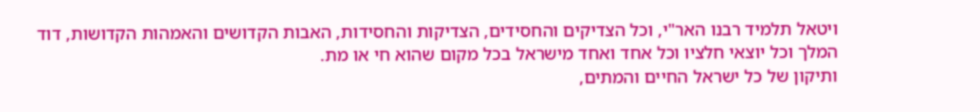ויטאל תלמיד רבנו האר"י, וכל הצדיקים והחסידים, הצדיקות והחסידות, האבות הקדושים והאמהות הקדושות, דוד המלך וכל יוצאי חלציו וכל אחד ואחד מישראל בכל מקום שהוא חי או מת.
ותיקון של כל ישראל החיים והמתים,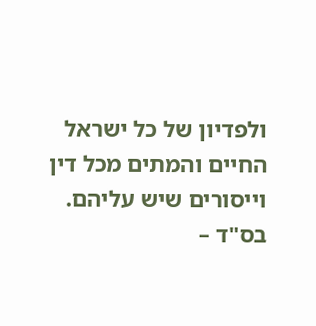ולפדיון של כל ישראל החיים והמתים מכל דין וייסורים שיש עליהם.
בס"ד –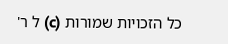כל הזכויות שמורות (c) ל ר'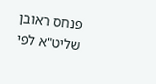פנחס ראובן שליט"א לפי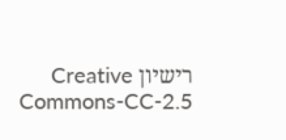רישיון Creative Commons-CC-2.5